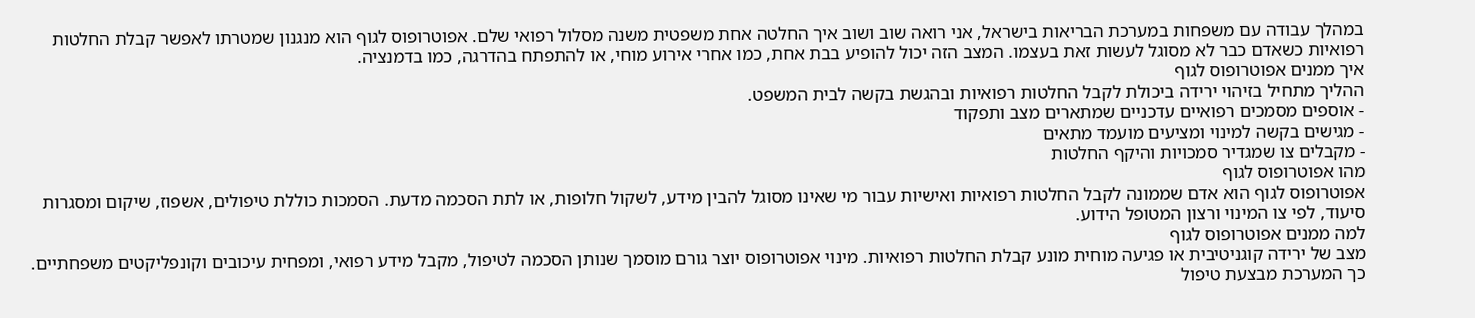במהלך עבודה עם משפחות במערכת הבריאות בישראל, אני רואה שוב ושוב איך החלטה אחת משפטית משנה מסלול רפואי שלם. אפוטרופוס לגוף הוא מנגנון שמטרתו לאפשר קבלת החלטות רפואיות כשאדם כבר לא מסוגל לעשות זאת בעצמו. המצב הזה יכול להופיע בבת אחת, כמו אחרי אירוע מוחי, או להתפתח בהדרגה, כמו בדמנציה.
איך ממנים אפוטרופוס לגוף
ההליך מתחיל בזיהוי ירידה ביכולת לקבל החלטות רפואיות ובהגשת בקשה לבית המשפט.
- אוספים מסמכים רפואיים עדכניים שמתארים מצב ותפקוד
- מגישים בקשה למינוי ומציעים מועמד מתאים
- מקבלים צו שמגדיר סמכויות והיקף החלטות
מהו אפוטרופוס לגוף
אפוטרופוס לגוף הוא אדם שממונה לקבל החלטות רפואיות ואישיות עבור מי שאינו מסוגל להבין מידע, לשקול חלופות, או לתת הסכמה מדעת. הסמכות כוללת טיפולים, אשפוז, שיקום ומסגרות סיעוד, לפי צו המינוי ורצון המטופל הידוע.
למה ממנים אפוטרופוס לגוף
מצב של ירידה קוגניטיבית או פגיעה מוחית מונע קבלת החלטות רפואיות. מינוי אפוטרופוס יוצר גורם מוסמך שנותן הסכמה לטיפול, מקבל מידע רפואי, ומפחית עיכובים וקונפליקטים משפחתיים. כך המערכת מבצעת טיפול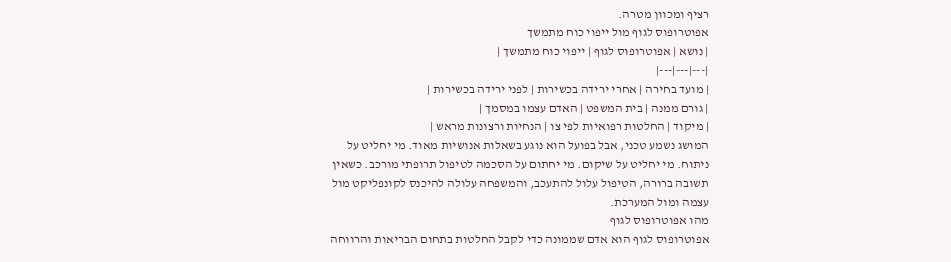רציף ומכוון מטרה.
אפוטרופוס לגוף מול ייפוי כוח מתמשך
| נושא | אפוטרופוס לגוף | ייפוי כוח מתמשך |
|---|---|---|
| מועד בחירה | אחרי ירידה בכשירות | לפני ירידה בכשירות |
| גורם ממנה | בית המשפט | האדם עצמו במסמך |
| מיקוד | החלטות רפואיות לפי צו | הנחיות ורצונות מראש |
המושג נשמע טכני, אבל בפועל הוא נוגע בשאלות אנושיות מאוד. מי יחליט על ניתוח. מי יחליט על שיקום. מי יחתום על הסכמה לטיפול תרופתי מורכב. כשאין תשובה ברורה, הטיפול עלול להתעכב, והמשפחה עלולה להיכנס לקונפליקט מול עצמה ומול המערכת.
מהו אפוטרופוס לגוף
אפוטרופוס לגוף הוא אדם שממונה כדי לקבל החלטות בתחום הבריאות והרווחה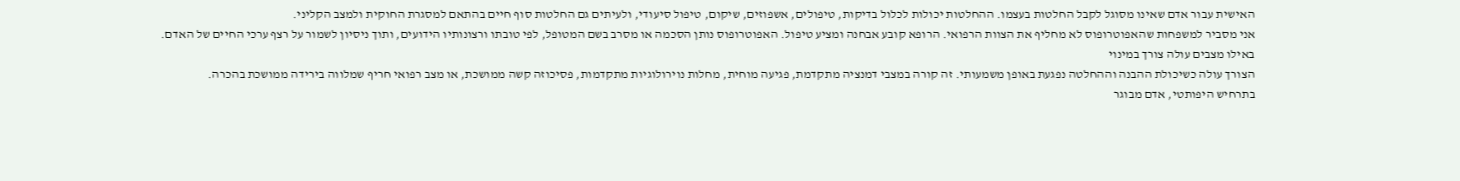האישית עבור אדם שאינו מסוגל לקבל החלטות בעצמו. ההחלטות יכולות לכלול בדיקות, טיפולים, אשפוזים, שיקום, טיפול סיעודי, ולעיתים גם החלטות סוף חיים בהתאם למסגרת החוקית ולמצב הקליני.
אני מסביר למשפחות שהאפוטרופוס לא מחליף את הצוות הרפואי. הרופא קובע אבחנה ומציע טיפול. האפוטרופוס נותן הסכמה או מסרב בשם המטופל, לפי טובתו ורצונותיו הידועים, ותוך ניסיון לשמור על רצף ערכי החיים של האדם.
באילו מצבים עולה צורך במינוי
הצורך עולה כשיכולת ההבנה וההחלטה נפגעת באופן משמעותי. זה קורה במצבי דמנציה מתקדמת, פגיעה מוחית, מחלות נוירולוגיות מתקדמות, פסיכוזה קשה ממושכת, או מצב רפואי חריף שמלווה בירידה ממושכת בהכרה.
בתרחיש היפותטי, אדם מבוגר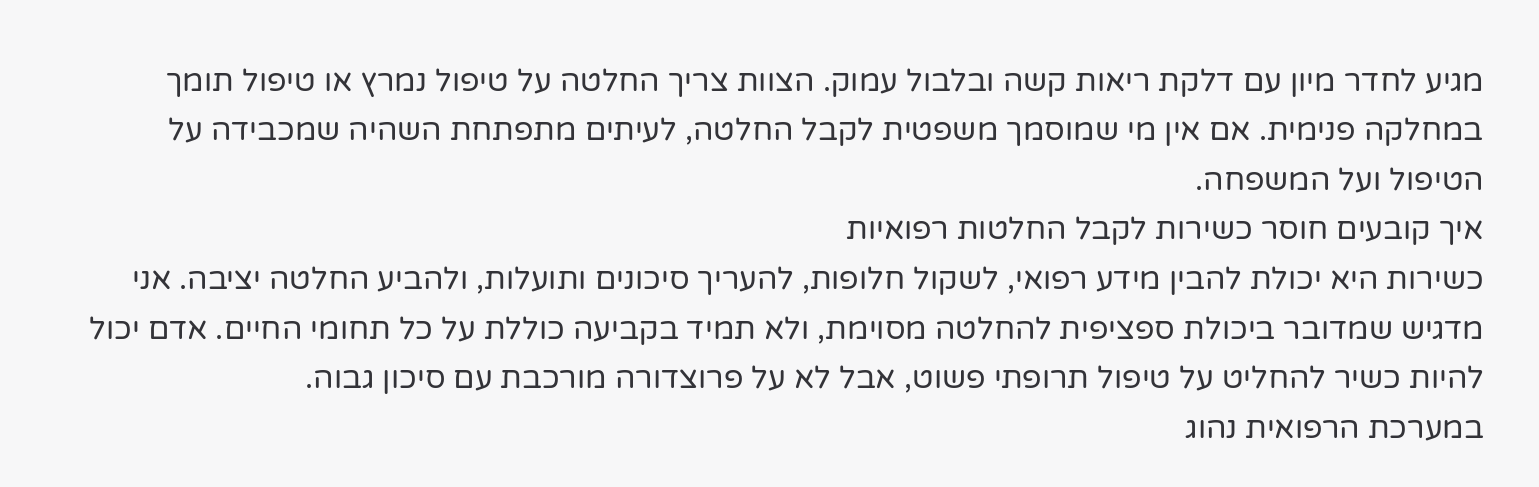מגיע לחדר מיון עם דלקת ריאות קשה ובלבול עמוק. הצוות צריך החלטה על טיפול נמרץ או טיפול תומך במחלקה פנימית. אם אין מי שמוסמך משפטית לקבל החלטה, לעיתים מתפתחת השהיה שמכבידה על הטיפול ועל המשפחה.
איך קובעים חוסר כשירות לקבל החלטות רפואיות
כשירות היא יכולת להבין מידע רפואי, לשקול חלופות, להעריך סיכונים ותועלות, ולהביע החלטה יציבה. אני מדגיש שמדובר ביכולת ספציפית להחלטה מסוימת, ולא תמיד בקביעה כוללת על כל תחומי החיים. אדם יכול להיות כשיר להחליט על טיפול תרופתי פשוט, אבל לא על פרוצדורה מורכבת עם סיכון גבוה.
במערכת הרפואית נהוג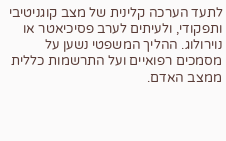לתעד הערכה קלינית של מצב קוגניטיבי ותפקודי, ולעיתים לערב פסיכיאטר או נוירולוג. ההליך המשפטי נשען על מסמכים רפואיים ועל התרשמות כללית ממצב האדם.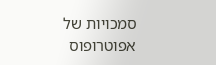סמכויות של אפוטרופוס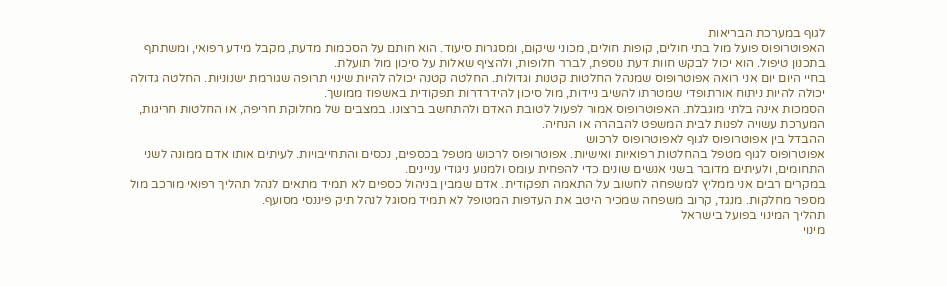לגוף במערכת הבריאות
האפוטרופוס פועל מול בתי חולים, קופות חולים, מכוני שיקום, ומסגרות סיעוד. הוא חותם על הסכמות מדעת, מקבל מידע רפואי, ומשתתף בתכנון טיפול. הוא יכול לבקש חוות דעת נוספת, לברר חלופות, ולהציף שאלות על סיכון מול תועלת.
בחיי היום יום אני רואה אפוטרופוס שמנהל החלטות קטנות וגדולות. החלטה קטנה יכולה להיות שינוי תרופה שגורמת ישנוניות. החלטה גדולה יכולה להיות ניתוח אורתופדי שמטרתו להשיב ניידות, מול סיכון להידרדרות תפקודית באשפוז ממושך.
הסמכות אינה בלתי מוגבלת. האפוטרופוס אמור לפעול לטובת האדם ולהתחשב ברצונו. במצבים של מחלוקת חריפה, או החלטות חריגות, המערכת עשויה לפנות לבית המשפט להבהרה או הנחיה.
ההבדל בין אפוטרופוס לגוף לאפוטרופוס לרכוש
אפוטרופוס לגוף מטפל בהחלטות רפואיות ואישיות. אפוטרופוס לרכוש מטפל בכספים, נכסים והתחייבויות. לעיתים אותו אדם ממונה לשני התחומים, ולעיתים מדובר בשני אנשים שונים כדי להפחית עומס ולמנוע ניגודי עניינים.
במקרים רבים אני ממליץ למשפחה לחשוב על התאמה תפקודית. אדם שמבין בניהול כספים לא תמיד מתאים לנהל תהליך רפואי מורכב מול מספר מחלקות. מנגד, קרוב משפחה שמכיר היטב את העדפות המטופל לא תמיד מסוגל לנהל תיק פיננסי מסועף.
תהליך המינוי בפועל בישראל
מינוי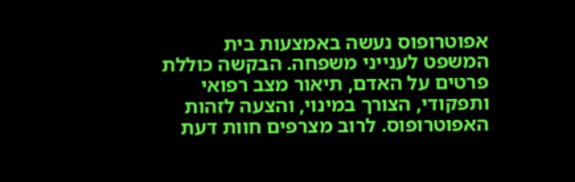אפוטרופוס נעשה באמצעות בית המשפט לענייני משפחה. הבקשה כוללת פרטים על האדם, תיאור מצב רפואי ותפקודי, הצורך במינוי, והצעה לזהות האפוטרופוס. לרוב מצרפים חוות דעת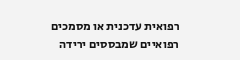רפואית עדכנית או מסמכים רפואיים שמבססים ירידה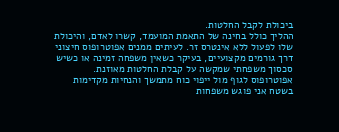ביכולת לקבל החלטות.
ההליך כולל בחינה של התאמת המועמד, קשרו לאדם, והיכולת שלו לפעול ללא אינטרס זר. לעיתים ממנים אפוטרופוס חיצוני דרך גורמים מקצועיים, בעיקר כשאין משפחה זמינה או כשיש סכסוך משפחתי שמקשה על קבלת החלטות מאוזנת.
אפוטרופוס לגוף מול ייפוי כוח מתמשך והנחיות מקדימות
בשטח אני פוגש משפחות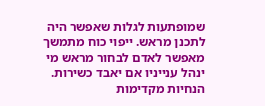שמופתעות לגלות שאפשר היה לתכנן מראש. ייפוי כוח מתמשך מאפשר לאדם לבחור מראש מי ינהל ענייניו אם יאבד כשירות. הנחיות מקדימות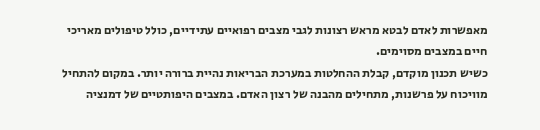מאפשרות לאדם לבטא מראש רצונות לגבי מצבים רפואיים עתידיים, כולל טיפולים מאריכי חיים במצבים מסוימים.
כשיש תכנון מוקדם, קבלת ההחלטות במערכת הבריאות נהיית ברורה יותר. במקום להתחיל מוויכוח על פרשנות, מתחילים מהבנה של רצון האדם. במצבים היפותטיים של דמנציה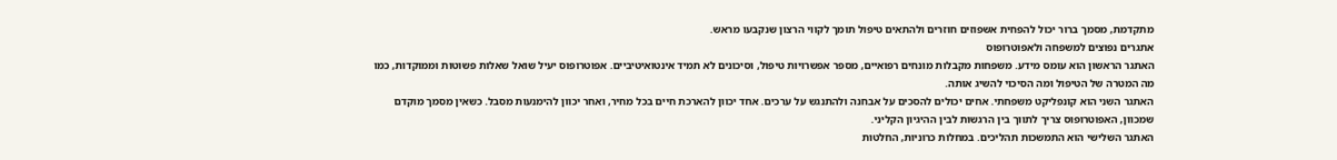מתקדמת, מסמך ברור יכול להפחית אשפוזים חוזרים ולהתאים טיפול תומך לקווי הרצון שנקבעו מראש.
אתגרים נפוצים למשפחה ולאפוטרופוס
האתגר הראשון הוא עומס מידע. משפחות מקבלות מונחים רפואיים, מספר אפשרויות טיפול, וסיכונים לא תמיד אינטואיטיביים. אפוטרופוס יעיל שואל שאלות פשוטות וממוקדות, כמו מה המטרה של הטיפול ומה הסיכוי להשיג אותה.
האתגר השני הוא קונפליקט משפחתי. אחים יכולים להסכים על אבחנה ולהתנגש על ערכים. אחד יכוון להארכת חיים בכל מחיר, ואחר יכוון להימנעות מסבל. כשאין מסמך מוקדם שמכוון, האפוטרופוס צריך לתווך בין הרגשות לבין ההיגיון הקליני.
האתגר השלישי הוא התמשכות תהליכים. במחלות כרוניות, החלטות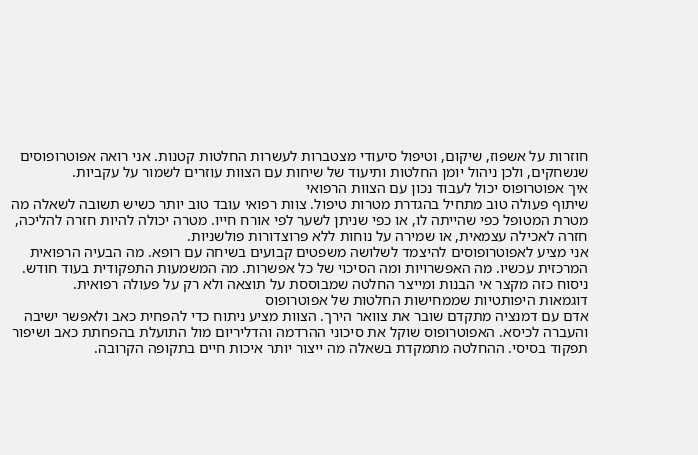חוזרות על אשפוז, שיקום, וטיפול סיעודי מצטברות לעשרות החלטות קטנות. אני רואה אפוטרופוסים שנשחקים, ולכן ניהול יומן החלטות ותיעוד של שיחות עם הצוות עוזרים לשמור על עקביות.
איך אפוטרופוס יכול לעבוד נכון עם הצוות הרפואי
שיתוף פעולה טוב מתחיל בהגדרת מטרות טיפול. צוות רפואי עובד טוב יותר כשיש תשובה לשאלה מה מטרת המטופל כפי שהייתה לו, או כפי שניתן לשער לפי אורח חייו. מטרה יכולה להיות חזרה להליכה, חזרה לאכילה עצמאית, או שמירה על נוחות ללא פרוצדורות פולשניות.
אני מציע לאפוטרופוסים להיצמד לשלושה משפטים קבועים בשיחה עם רופא. מה הבעיה הרפואית המרכזית עכשיו. מה האפשרויות ומה הסיכוי של כל אפשרות. מה המשמעות התפקודית בעוד חודש. ניסוח כזה מקצר אי הבנות ומייצר החלטה שמבוססת על תוצאה ולא רק על פעולה רפואית.
דוגמאות היפותטיות שממחישות החלטות של אפוטרופוס
אדם עם דמנציה מתקדם שובר את צוואר הירך. הצוות מציע ניתוח כדי להפחית כאב ולאפשר ישיבה והעברה לכיסא. האפוטרופוס שוקל את סיכוני ההרדמה והדליריום מול התועלת בהפחתת כאב ושיפור תפקוד בסיסי. ההחלטה מתמקדת בשאלה מה ייצור יותר איכות חיים בתקופה הקרובה.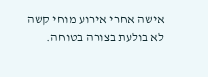אישה אחרי אירוע מוחי קשה לא בולעת בצורה בטוחה.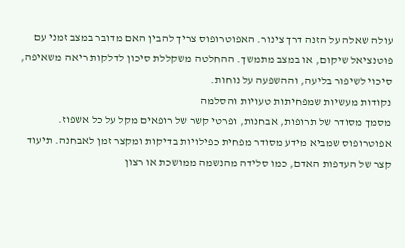עולה שאלה על הזנה דרך צינור. האפוטרופוס צריך להבין האם מדובר במצב זמני עם פוטנציאל שיקום, או במצב מתמשך. ההחלטה משקללת סיכון לדלקות ריאה משאיפה, סיכוי לשיפור בליעה, וההשפעה על נוחות.
נקודות מעשיות שמפחיתות טעויות והסלמה
מסמך מסודר של תרופות, אבחנות, ופרטי קשר של רופאים מקל על כל אשפוז. אפוטרופוס שמביא מידע מסודר מפחית כפילויות בדיקות ומקצר זמן לאבחנה. תיעוד קצר של העדפות האדם, כמו סלידה מהנשמה ממושכת או רצון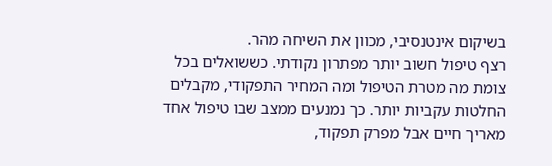בשיקום אינטנסיבי, מכוון את השיחה מהר.
רצף טיפול חשוב יותר מפתרון נקודתי. כששואלים בכל צומת מה מטרת הטיפול ומה המחיר התפקודי, מקבלים החלטות עקביות יותר. כך נמנעים ממצב שבו טיפול אחד מאריך חיים אבל מפרק תפקוד,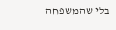בלי שהמשפחה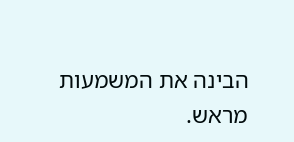הבינה את המשמעות מראש.